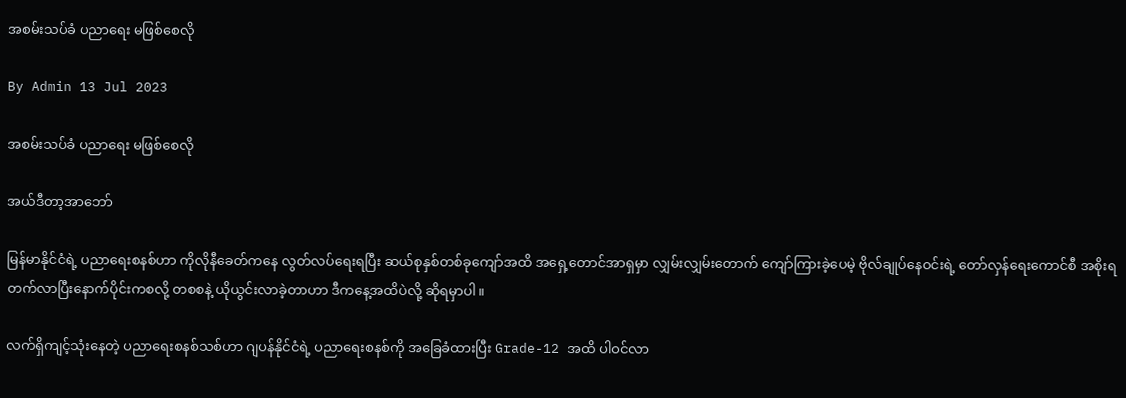အစမ်းသပ်ခံ ပညာရေး မဖြစ်စေလို

By Admin 13 Jul 2023

အစမ်းသပ်ခံ ပညာရေး မဖြစ်စေလို

အယ်ဒီတာ့အာဘော်

မြန်မာနိုင်ငံရဲ့ ပညာရေးစနစ်ဟာ ကိုလိုနီခေတ်ကနေ လွတ်လပ်ရေးရပြီး ဆယ်စုနှစ်တစ်ခုကျော်အထိ အရှေ့တောင်အာရှမှာ လျှမ်းလျှမ်းတောက် ကျော်ကြားခဲ့ပေမဲ့ ဗိုလ်ချုပ်နေဝင်းရဲ့ တော်လှန်ရေးကောင်စီ အစိုးရ တက်လာပြီးနောက်ပိုင်းကစလို့ တစစနဲ့ ယိုယွင်းလာခဲ့တာဟာ ဒီကနေ့အထိပဲလို့ ဆိုရမှာပါ။

လက်ရှိကျင့်သုံးနေတဲ့ ပညာရေးစနစ်သစ်ဟာ ဂျပန်နိုင်ငံရဲ့ ပညာရေးစနစ်ကို အခြေခံထားပြီး Grade-12 အထိ ပါဝင်လာ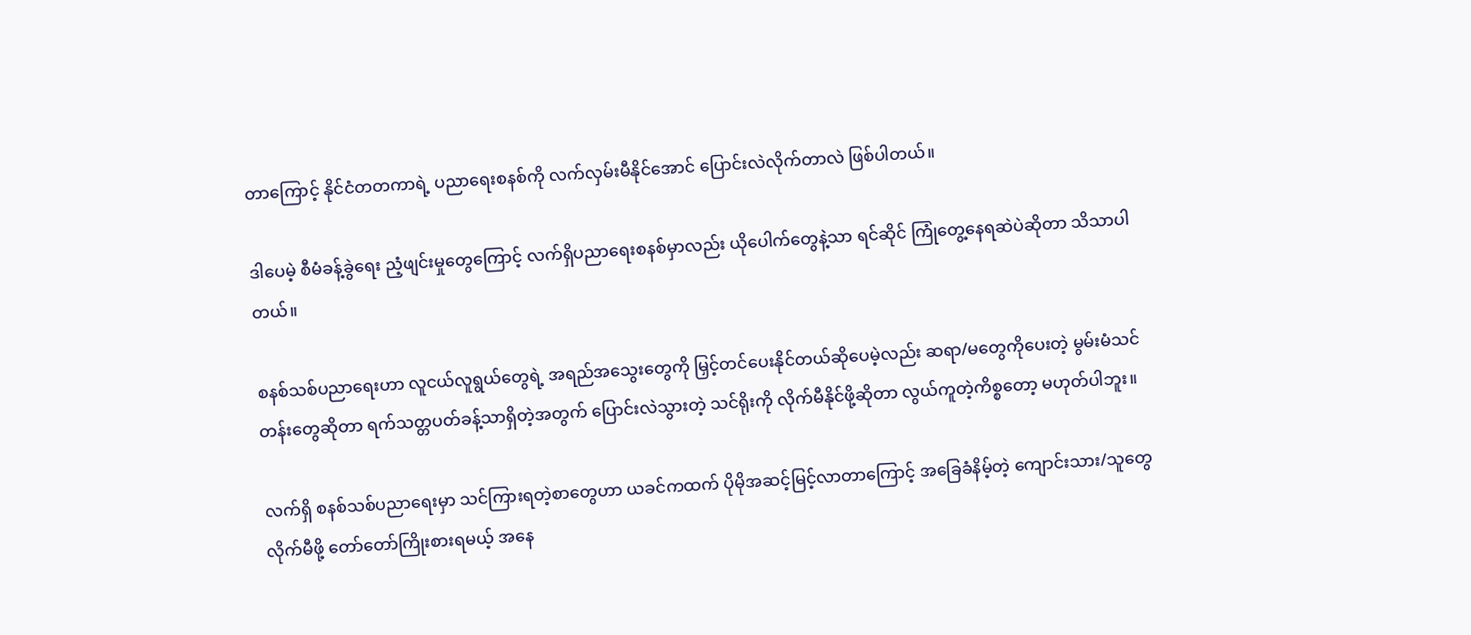တာကြောင့် နိုင်ငံတတကာရဲ့ ပညာရေးစနစ်ကို လက်လှမ်းမီနိုင်အောင် ပြောင်းလဲလိုက်တာလဲ ဖြစ်ပါတယ်။

ဒါပေမဲ့ စီမံခန့်ခွဲရေး ညံ့ဖျင်းမှုတွေကြောင့် လက်ရှိပညာရေးစနစ်မှာလည်း ယိုပေါက်တွေနဲ့သာ ရင်ဆိုင် ကြုံတွေ့နေရဆဲပဲဆိုတာ သိသာပါတယ်။

စနစ်သစ်ပညာရေးဟာ လူငယ်လူရွယ်တွေရဲ့ အရည်အသွေးတွေကို မြှင့်တင်ပေးနိုင်တယ်ဆိုပေမဲ့လည်း ဆရာ/မတွေကိုပေးတဲ့ မွမ်းမံသင်တန်းတွေဆိုတာ ရက်သတ္တပတ်ခန့်သာရှိတဲ့အတွက် ပြောင်းလဲသွားတဲ့ သင်ရိုးကို လိုက်မီနိုင်ဖို့ဆိုတာ လွယ်ကူတဲ့ကိစ္စတော့ မဟုတ်ပါဘူး။

လက်ရှိ စနစ်သစ်ပညာရေးမှာ သင်ကြားရတဲ့စာတွေဟာ ယခင်ကထက် ပိုမိုအဆင့်မြင့်လာတာကြောင့် အခြေခံနိမ့်တဲ့ ကျောင်းသား/သူတွေ လိုက်မီဖို့ တော်တော်ကြိုးစားရမယ့် အနေ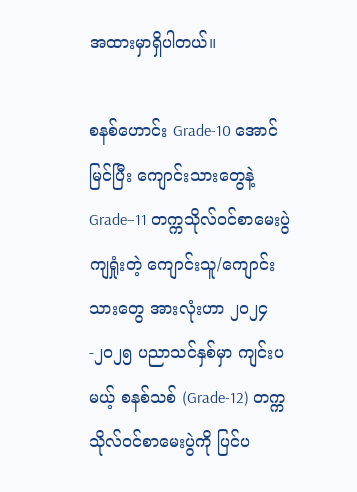အထားမှာရှိပါတယ်။

စနစ်ဟောင်း Grade-10 အောင်မြင်ပြီး ကျောင်းသားတွေနဲ့ Grade–11 တက္ကသိုလ်ဝင်စာမေးပွဲ ကျရှုံးတဲ့ ကျောင်းသူ/ကျောင်းသားတွေ အားလုံးဟာ ၂၀၂၄-၂၀၂၅ ပညာသင်နှစ်မှာ ကျင်းပမယ့် စနစ်သစ် (Grade-12) တက္ကသိုလ်ဝင်စာမေးပွဲကို ပြင်ပ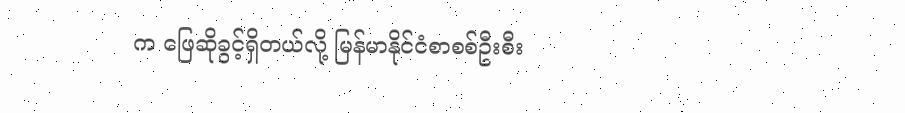က ဖြေဆိုခွင့်ရှိတယ်လို့ မြန်မာနိုင်ငံစာစစ်ဦးစီး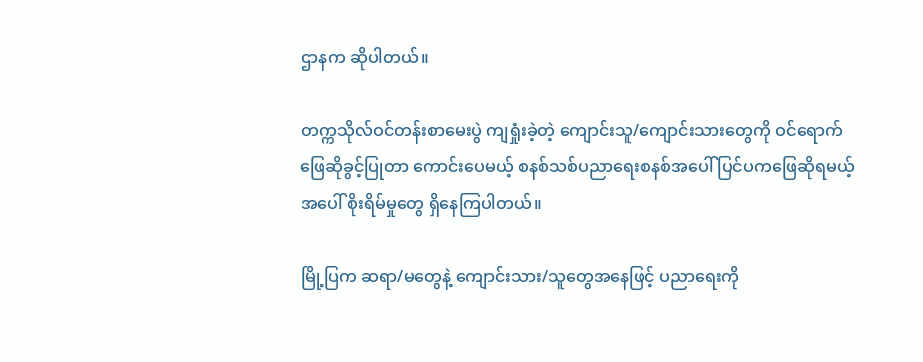ဌာနက ဆိုပါတယ်။

တက္ကသိုလ်ဝင်တန်းစာမေးပွဲ ကျရှုံးခဲ့တဲ့ ကျောင်းသူ/ကျောင်းသားတွေကို ဝင်ရောက်ဖြေဆိုခွင့်ပြုတာ ကောင်းပေမယ့် စနစ်သစ်ပညာရေးစနစ်အပေါ် ပြင်ပကဖြေဆိုရမယ့်အပေါ် စိုးရိမ်မှုတွေ ရှိနေကြပါတယ်။

မြို့ပြက ဆရာ/မတွေနဲ့ ကျောင်းသား/သူတွေအနေဖြင့် ပညာရေးကို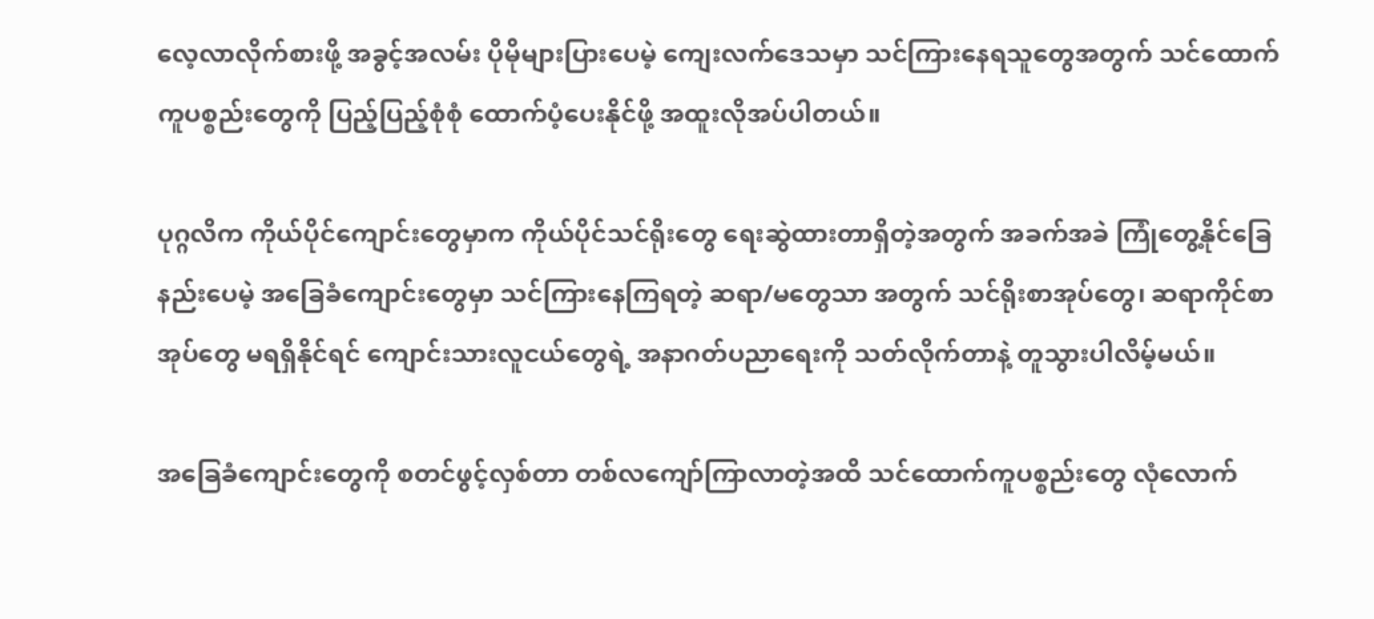လေ့လာလိုက်စားဖို့ အခွင့်အလမ်း ပိုမိုများပြားပေမဲ့ ကျေးလက်ဒေသမှာ သင်ကြားနေရသူတွေအတွက် သင်ထောက်ကူပစ္စည်းတွေကို ပြည့်ပြည့်စုံစုံ ထောက်ပံ့ပေးနိုင်ဖို့ အထူးလိုအပ်ပါတယ်။

ပုဂ္ဂလိက ကိုယ်ပိုင်ကျောင်းတွေမှာက ကိုယ်ပိုင်သင်ရိုးတွေ ရေးဆွဲထားတာရှိတဲ့အတွက် အခက်အခဲ ကြုံတွေ့နိုင်ခြေနည်းပေမဲ့ အခြေခံကျောင်းတွေမှာ သင်ကြားနေကြရတဲ့ ဆရာ/မတွေသာ အတွက် သင်ရိုးစာအုပ်တွေ၊ ဆရာကိုင်စာအုပ်တွေ မရရှိနိုင်ရင် ကျောင်းသားလူငယ်တွေရဲ့ အနာဂတ်ပညာရေးကို သတ်လိုက်တာနဲ့ တူသွားပါလိမ့်မယ်။

အခြေခံကျောင်းတွေကို စတင်ဖွင့်လှစ်တာ တစ်လကျော်ကြာလာတဲ့အထိ သင်ထောက်ကူပစ္စည်းတွေ လုံလောက်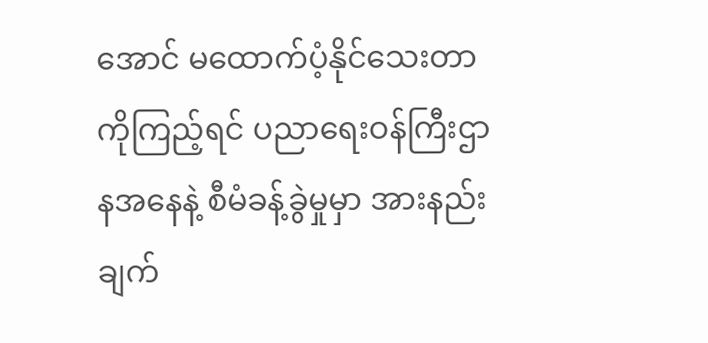အောင် မထောက်ပံ့နိုင်သေးတာကိုကြည့်ရင် ပညာရေးဝန်ကြီးဌာနအနေနဲ့ စီမံခန့်ခွဲမှုမှာ အားနည်းချက်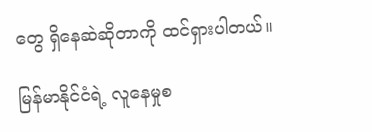တွေ ရှိနေဆဲဆိုတာကို ထင်ရှားပါတယ်။

မြန်မာနိုင်ငံရဲ့ လူနေမှုစ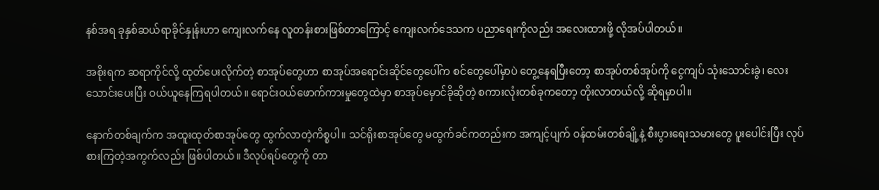နစ်အရ ခုနှစ်ဆယ်ရာခိုင်နှုန်းဟာ ကျေးလက်နေ လူတန်းစားဖြစ်တာကြောင့် ကျေးလက်ဒေသက ပညာရေးကိုလည်း အလေးထားဖို့ လိုအပ်ပါတယ်။

အစိုးရက ဆရာကိုင်လို့ ထုတ်ပေးလိုက်တဲ့ စာအုပ်တွေဟာ စာအုပ်အရောင်းဆိုင်တွေပေါ်က စင်တွေပေါ်မှာပဲ တွေ့နေရပြီးတော့ စာအုပ်တစ်အုပ်ကို ငွေကျပ် သုံးသောင်းခွဲ၊ လေးသောင်းပေးပြီး ဝယ်ယူနေကြရပါတယ်။ ရောင်းဝယ်ဖောက်ကားမှုတွေထဲမှာ စာအုပ်မှောင်ခိုဆိုတဲ့ စကားလုံးတစ်ခုကတော့ တိုးလာတယ်လို့ ဆိုရမှာပါ။

နောက်တစ်ချက်က အထူးထုတ်စာအုပ်တွေ ထွက်လာတဲ့ကိစ္စပါ။ သင်ရိုးစာအုပ်တွေ မထွက်ခင်ကတည်းက အကျင့်ပျက် ဝန်ထမ်းတစ်ချို့နဲ့ စီးပွားရေးသမားတွေ ပူးပေါင်းပြီး လုပ်စားကြတဲ့အကွက်လည်း ဖြစ်ပါတယ်။ ဒီလုပ်ရပ်တွေကို တာ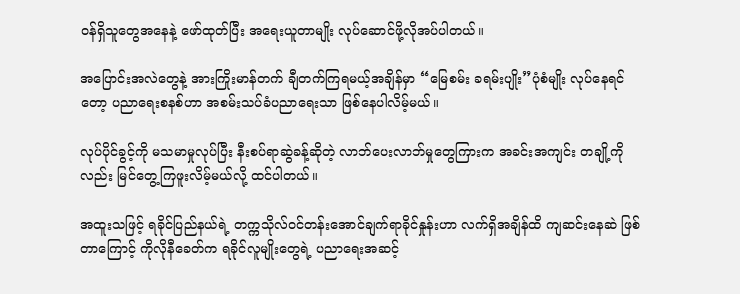ဝန်ရှိသူတွေအနေနဲ့ ဖော်ထုတ်ပြီး အရေးယူတာမျိုး လုပ်ဆောင်ဖို့လိုအပ်ပါတယ်။

အပြောင်းအလဲတွေနဲ့ အားကြိုးမာန်တက် ချီတက်ကြရမယ့်အချိန်မှာ “မြေစမ်း ခရမ်းပျိုး”ပုံစံမျိုး လုပ်နေရင်တော့ ပညာရေးစနစ်ဟာ အစမ်းသပ်ခံပညာရေးသာ ဖြစ်နေပါလိမ့်မယ်။

လုပ်ပိုင်ခွင့်ကို မသမာမှုလုပ်ပြီး နီးစပ်ရာဆွဲခန့်ဆိုတဲ့ လာဘ်ပေးလာဘ်မှုတွေကြားက အခင်းအကျင်း တချို့ကိုလည်း မြင်တွေ့ကြဖူးလိမ့်မယ်လို့ ထင်ပါတယ်။

အထူးသဖြင့် ရခိုင်ပြည်နယ်ရဲ့ တက္ကသိုလ်ဝင်တန်းအောင်ချက်ရာခိုင်နှုန်းဟာ လက်ရှိအချိန်ထိ ကျဆင်းနေဆဲ ဖြစ်တာကြောင့် ကိုလိုနီခေတ်က ရခိုင်လူမျိုးတွေရဲ့ ပညာရေးအဆင့်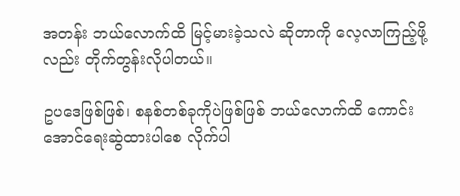အတန်း ဘယ်လောက်ထိ မြင့်မားခဲ့သလဲ ဆိုတာကို လေ့လာကြည့်ဖို့လည်း တိုက်တွန်းလိုပါတယ်။

ဥပဒေဖြစ်ဖြစ်၊ စနစ်တစ်ခုကိုပဲဖြစ်ဖြစ် ဘယ်လောက်ထိ ကောင်းအောင်ရေးဆွဲထားပါစေ လိုက်ပါ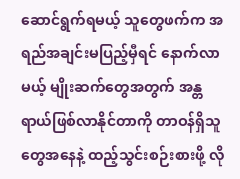ဆောင်ရွက်ရမယ့် သူတွေဖက်က အရည်အချင်းမပြည့်မှီရင် နောက်လာမယ့် မျိုးဆက်တွေအတွက် အန္တရာယ်ဖြစ်လာနိုင်တာကို တာဝန်ရှိသူတွေအနေနဲ့ ထည့်သွင်းစဉ်းစားဖို့ လို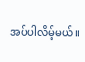အပ်ပါလိမ့်မယ်။